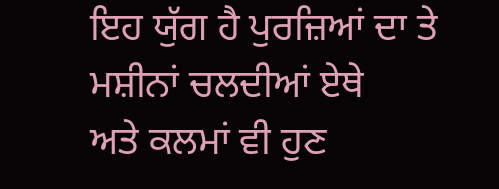ਇਹ ਯੁੱਗ ਹੈ ਪੁਰਜ਼ਿਆਂ ਦਾ ਤੇ ਮਸ਼ੀਨਾਂ ਚਲਦੀਆਂ ਏਥੇ
ਅਤੇ ਕਲਮਾਂ ਵੀ ਹੁਣ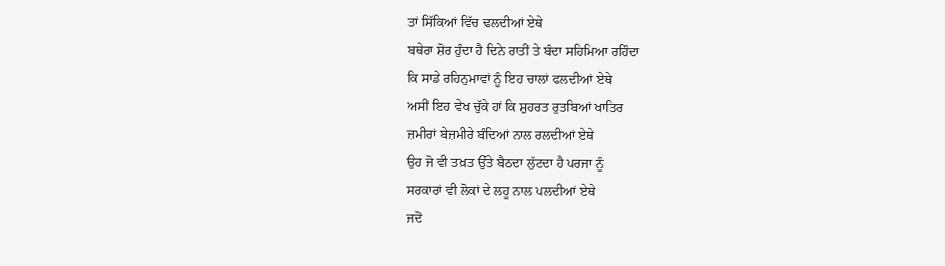ਤਾਂ ਸਿੱਕਿਆਂ ਵਿੱਚ ਢਲਦੀਆਂ ਏਥੇ
ਬਥੇਰਾ ਸ਼ੋਰ ਹੁੰਦਾ ਹੈ ਦਿਨੇ ਰਾਤੀਂ ਤੇ ਬੰਦਾ ਸਹਿਮਿਆ ਰਹਿੰਦਾ
ਕਿ ਸਾਡੇ ਰਹਿਨੁਮਾਵਾਂ ਨੂੰ ਇਹ ਚਾਲਾਂ ਫਲਦੀਆਂ ਏਥੇ
ਅਸੀਂ ਇਹ ਵੇਖ ਚੁੱਕੇ ਹਾਂ ਕਿ ਸ਼ੁਹਰਤ ਰੁਤਬਿਆਂ ਖਾਤਿਰ
ਜ਼ਮੀਰਾਂ ਬੇਜ਼ਮੀਰੇ ਬੰਦਿਆਂ ਨਾਲ ਰਲਦੀਆਂ ਏਥੇ
ਉਹ ਜੋ ਵੀ ਤਖ਼ਤ ਉੱਤੇ ਬੈਠਦਾ ਲੁੱਟਦਾ ਹੈ ਪਰਜਾ ਨੂੰ
ਸਰਕਾਰਾਂ ਵੀ ਲੋਕਾਂ ਦੇ ਲਹੂ ਨਾਲ ਪਲਦੀਆਂ ਏਥੇ
ਜਦੋਂ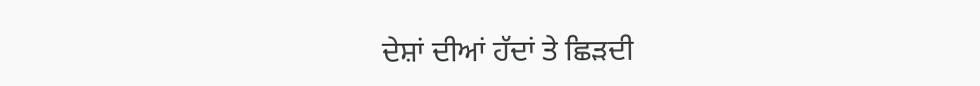ਦੇਸ਼ਾਂ ਦੀਆਂ ਹੱਦਾਂ ਤੇ ਛਿੜਦੀ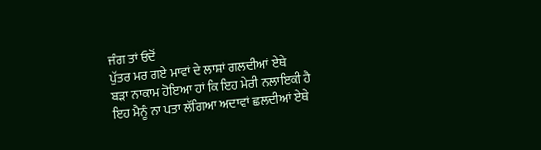ਜੰਗ ਤਾਂ ਓਦੋਂ
ਪੁੱਤਰ ਮਰ ਗਏ ਮਾਵਾਂ ਦੇ ਲਾਸ਼ਾਂ ਗਲਦੀਆਂ ਏਥੇ
ਬੜਾ ਨਾਕਾਮ ਹੋਇਆ ਹਾਂ ਕਿ ਇਹ ਮੇਰੀ ਨਲਾਇਕੀ ਹੈ
ਇਹ ਮੈਨੂੰ ਨਾ ਪਤਾ ਲੱਗਿਆ ਅਦਾਵਾਂ ਛਲਦੀਆਂ ਏਥੇ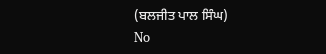(ਬਲਜੀਤ ਪਾਲ ਸਿੰਘ)
No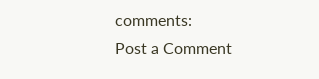comments:
Post a Comment